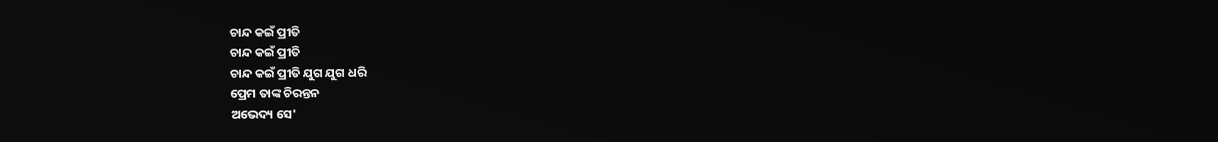ଚାନ୍ଦ କଇଁ ପ୍ରୀତି
ଚାନ୍ଦ କଇଁ ପ୍ରୀତି
ଚାନ୍ଦ କଇଁ ପ୍ରୀତି ଯୁଗ ଯୁଗ ଧରି
ପ୍ରେମ ତାଙ୍କ ଚିରନ୍ତନ
ଅଭେଦ୍ୟ ସେ'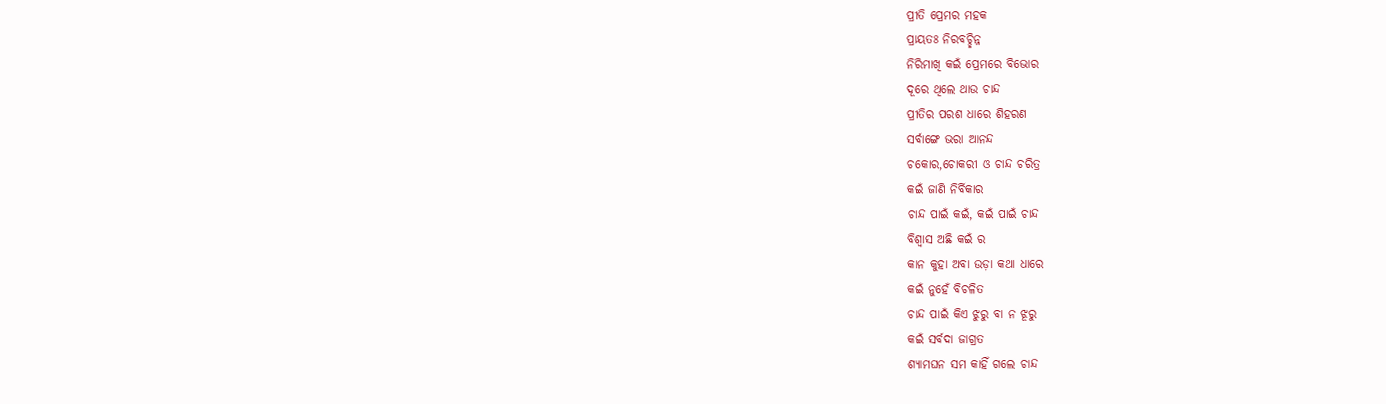ପ୍ରୀତି ପ୍ରେମର ମହକ
ପ୍ରାୟତଃ ନିରବଚ୍ଛିନ୍ନ
ନିରିମାଖି କଇଁ ପ୍ରେମରେ ବିଭୋର
ଦୂରେ ଥିଲେ ଥାଉ ଚାନ୍ଦ
ପ୍ରୀତିର ପରଶ ଧାରେ ଶିହରଣ
ସର୍ବାଙ୍ଗେ ଭରା ଆନନ୍ଦ
ଚକୋର,ଚୋକରୀ ଓ ଚାନ୍ଦ ଚରିତ୍ର
କଇଁ ଜାଣି ନିର୍ବିକାର
ଚାନ୍ଦ ପାଇଁ କଇଁ, କଇଁ ପାଇଁ ଚାନ୍ଦ
ବିଶ୍ୱାସ ଅଛି କଇଁ ର
କାନ କୁହା ଅବା ଉଡ଼ା କଥା ଧାରେ
କଇଁ ନୁହେଁ ବିଚଳିତ
ଚାନ୍ଦ ପାଇଁ କିଏ ଝୁରୁ ବା ନ ଝୂରୁ
କଇଁ ସର୍ବଦା ଜାଗ୍ରତ
ଶ୍ୟାମଘନ ସମ କାହିଁ ଗଲେ ଚାନ୍ଦ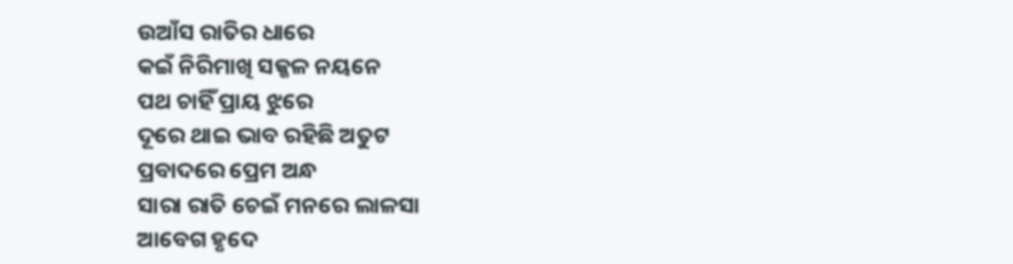ଉଆଁସ ରାତିର ଧାରେ
କଇଁ ନିରିମାଖି ସଜ୍ଜଳ ନୟନେ
ପଥ ଚାହିଁ ପ୍ରାୟ ଝୁରେ
ଦୂରେ ଥାଇ ଭାବ ରହିଛି ଅତୁଟ
ପ୍ରବାଦରେ ପ୍ରେମ ଅନ୍ଧ
ସାରା ରାତି ଚେଇଁ ମନରେ ଲାଳସା
ଆବେଗ ହୃଦେ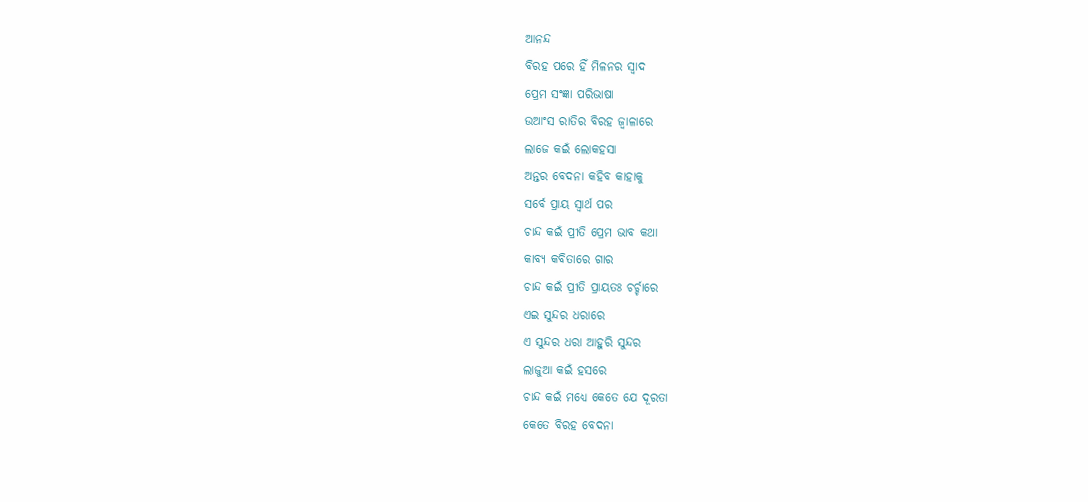ଆନନ୍ଦ
ବିରହ ପରେ ହିଁ ମିଳନର ସ୍ଵାଦ
ପ୍ରେମ ସଂଜ୍ଞା ପରିଭାଷା
ଉଆଂସ ରାତିର ବିରହ ଜ୍ୱାଳାରେ
ଲାଜେ କଇଁ ଲୋକହସା
ଅନ୍ତର ବେଦନା କହିବ କାହାକୁ
ସର୍ବେ ପ୍ରାୟ ସ୍ବାର୍ଥ ପର
ଚାନ୍ଦ କଇଁ ପ୍ରୀତି ପ୍ରେମ ଭାବ କଥା
କାବ୍ୟ କବିତାରେ ଗାର
ଚାନ୍ଦ କଇଁ ପ୍ରୀତି ପ୍ରାୟତଃ ଚର୍ଚ୍ଚାରେ
ଏଇ ସୁନ୍ଦର ଧରାରେ
ଏ ସୁନ୍ଦର ଧରା ଆହୁରି ସୁନ୍ଦର
ଲାଜୁଆ କଇଁ ହସରେ
ଚାନ୍ଦ କଇଁ ମଧ୍ୟେ କେତେ ଯେ ଦୂରତା
କେତେ ବିରହ ବେଦନା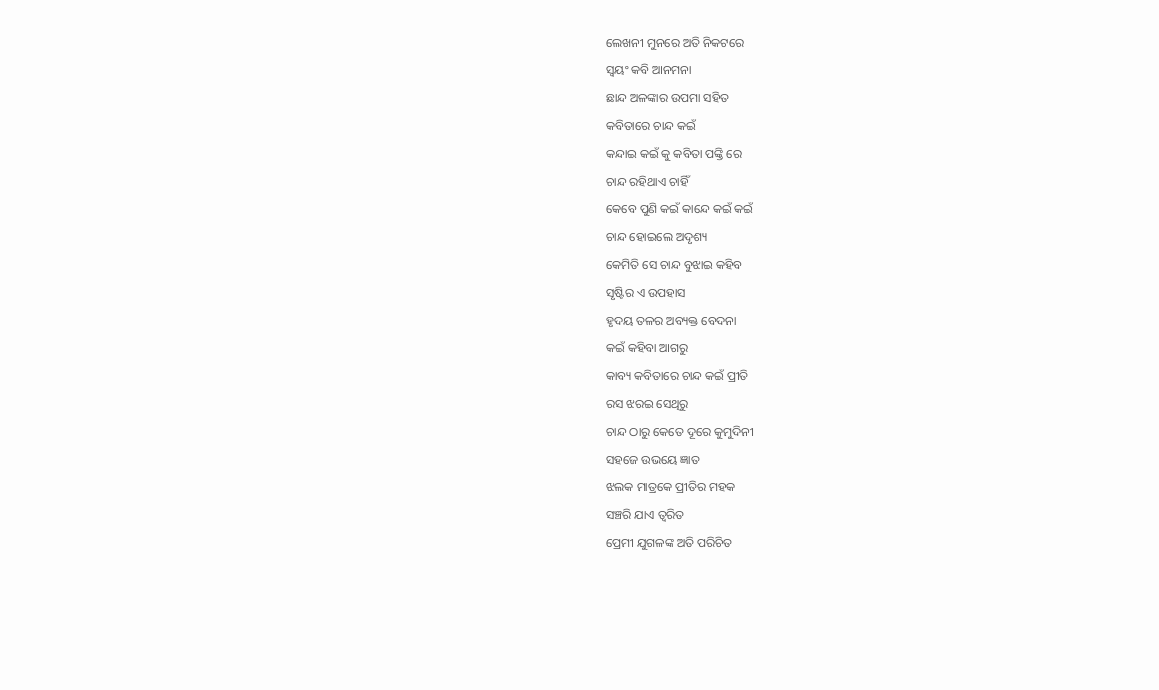ଲେଖନୀ ମୁନରେ ଅତି ନିକଟରେ
ସ୍ୱୟଂ କବି ଆନମନା
ଛାନ୍ଦ ଅଳଙ୍କାର ଉପମା ସହିତ
କବିତାରେ ଚାନ୍ଦ କଇଁ
କନ୍ଦାଇ କଇଁ କୁ କବିତା ପଙ୍କ୍ତି ରେ
ଚାନ୍ଦ ରହିଥାଏ ଚାହିଁ
କେବେ ପୁଣି କଇଁ କାନ୍ଦେ କଇଁ କଇଁ
ଚାନ୍ଦ ହୋଇଲେ ଅଦୃଶ୍ୟ
କେମିତି ସେ ଚାନ୍ଦ ବୁଝାଇ କହିବ
ସୃଷ୍ଟିର ଏ ଉପହାସ
ହୃଦୟ ତଳର ଅବ୍ୟକ୍ତ ବେଦନା
କଇଁ କହିବା ଆଗରୁ
କାବ୍ୟ କବିତାରେ ଚାନ୍ଦ କଇଁ ପ୍ରୀତି
ରସ ଝରଇ ସେଥିରୁ
ଚାନ୍ଦ ଠାରୁ କେତେ ଦୂରେ କୁମୁଦିନୀ
ସହଜେ ଉଭୟେ ଜ୍ଞାତ
ଝଲକ ମାତ୍ରକେ ପ୍ରୀତିର ମହକ
ସଞ୍ଚରି ଯାଏ ତ୍ୱରିତ
ପ୍ରେମୀ ଯୁଗଳଙ୍କ ଅତି ପରିଚିତ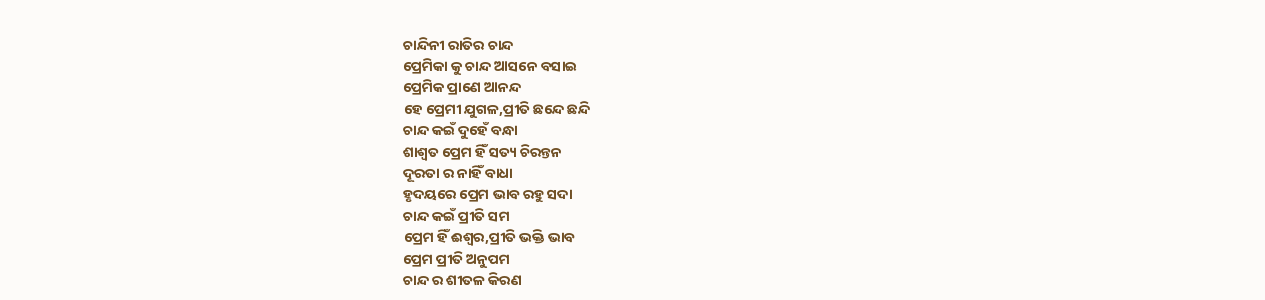ଚାନ୍ଦିନୀ ରାତିର ଚାନ୍ଦ
ପ୍ରେମିକା କୁ ଚାନ୍ଦ ଆସନେ ବସାଇ
ପ୍ରେମିକ ପ୍ରାଣେ ଆନନ୍ଦ
ହେ ପ୍ରେମୀ ଯୁଗଳ,ପ୍ରୀତି ଛନ୍ଦେ ଛନ୍ଦି
ଚାନ୍ଦ କଇଁ ଦୁହେଁ ବନ୍ଧା
ଶାଶ୍ଵତ ପ୍ରେମ ହିଁ ସତ୍ୟ ଚିରନ୍ତନ
ଦୂରତା ର ନାହିଁ ବାଧା
ହୃଦୟରେ ପ୍ରେମ ଭାବ ରହୁ ସଦା
ଚାନ୍ଦ କଇଁ ପ୍ରୀତି ସମ
ପ୍ରେମ ହିଁ ଈଶ୍ୱର,ପ୍ରୀତି ଭକ୍ତି ଭାବ
ପ୍ରେମ ପ୍ରୀତି ଅନୁପମ
ଚାନ୍ଦ ର ଶୀତଳ କିରଣ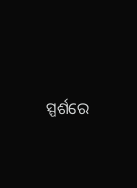ସ୍ପର୍ଶରେ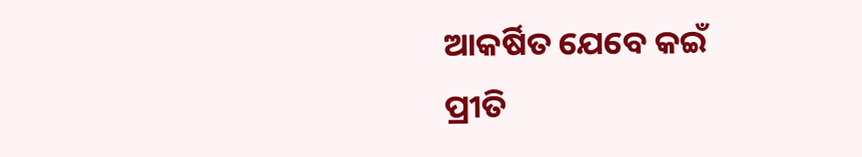ଆକର୍ଷିତ ଯେବେ କଇଁ
ପ୍ରୀତି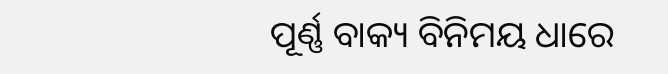ପୂର୍ଣ୍ଣ ବାକ୍ୟ ବିନିମୟ ଧାରେ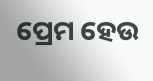ପ୍ରେମ ହେଉ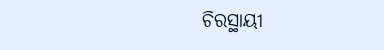ଚିରସ୍ଥାୟୀ